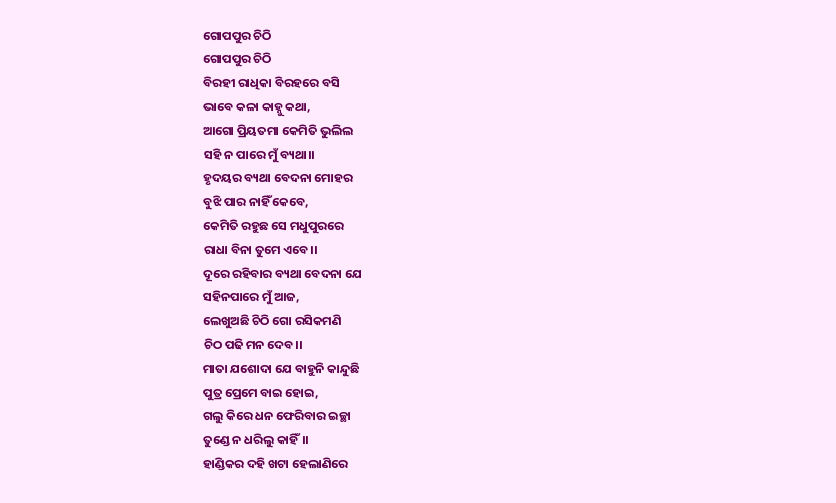ଗୋପପୁର ଚିଠି
ଗୋପପୁର ଚିଠି
ବିରହୀ ରାଧିକା ବିରହରେ ବସି
ଭାବେ କଳା କାହ୍ନୁ କଥା,
ଆଗୋ ପ୍ରିୟତମା କେମିତି ଭୁଲିଲ
ସହି ନ ପାରେ ମୁଁ ବ୍ୟଥା।।
ହୃଦୟର ବ୍ୟଥା ବେଦନା ମୋହର
ବୁଝି ପାର ନାହିଁ କେବେ,
କେମିତି ରହୁଛ ସେ ମଧୁପୁରରେ
ରାଧା ବିନା ତୁମେ ଏବେ।।
ଦୂରେ ରହିବାର ବ୍ୟଥା ବେଦନା ଯେ
ସହିନପାରେ ମୁଁ ଆଜ,
ଲେଖୁଅଛି ଚିଠି ଗୋ ରସିକମଣି
ଚିଠ ପଢି ମନ ଦେବ।।
ମାତା ଯଶୋଦା ଯେ ବାହୁନି କାନ୍ଦୁଛି
ପୁତ୍ର ପ୍ରେମେ ବାଇ ହୋଇ,
ଗଲୁ କିରେ ଧନ ଫେରିବାର ଇଚ୍ଛା
ତୁଣ୍ଡେ ନ ଧରିଲୁ କାହିଁ।।
ହାଣ୍ଡିକର ଦହି ଖଟା ହେଲାଣିରେ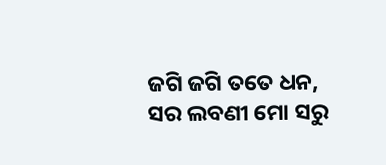ଜଗି ଜଗି ତତେ ଧନ,
ସର ଲବଣୀ ମୋ ସରୁ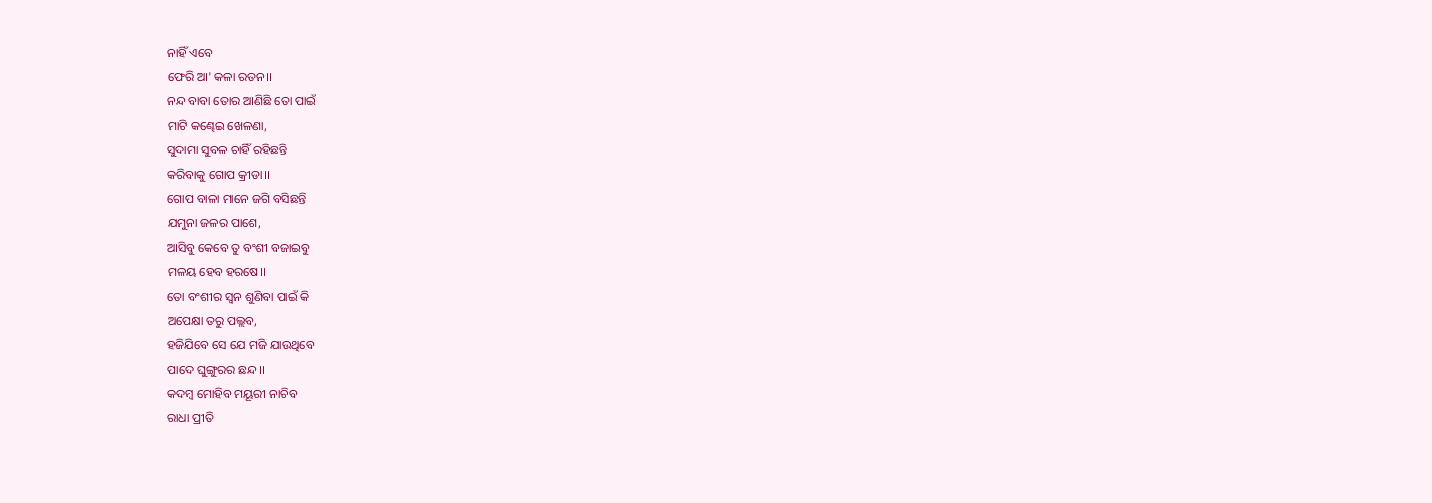ନାହିଁ ଏବେ
ଫେରି ଆ' କଳା ରତନ।।
ନନ୍ଦ ବାବା ତୋର ଆଣିଛି ତୋ ପାଇଁ
ମାଟି କଣ୍ଢେଇ ଖେଳଣା,
ସୁଦାମା ସୁବଳ ଚାହିଁ ରହିଛନ୍ତି
କରିବାକୁ ଗୋପ କ୍ରୀଡା।।
ଗୋପ ବାଳା ମାନେ ଜଗି ବସିଛନ୍ତି
ଯମୁନା ଜଳର ପାଶେ,
ଆସିବୁ କେବେ ତୁ ବଂଶୀ ବଜାଇବୁ
ମଳୟ ହେବ ହରଷେ।।
ତୋ ବଂଶୀର ସ୍ଵନ ଶୁଣିବା ପାଇଁ କି
ଅପେକ୍ଷା ତରୁ ପଲ୍ଲବ,
ହଜିଯିବେ ସେ ଯେ ମଜି ଯାଉଥିବେ
ପାଦେ ଘୁଙ୍ଗୁରର ଛନ୍ଦ।।
କଦମ୍ବ ମୋହିବ ମୟୂରୀ ନାଚିବ
ରାଧା ପ୍ରୀତି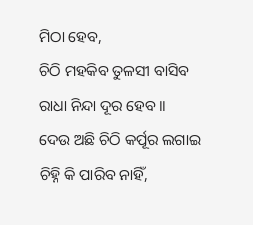ମିଠା ହେବ,
ଚିଠି ମହକିବ ତୁଳସୀ ବାସିବ
ରାଧା ନିନ୍ଦା ଦୂର ହେବ।।
ଦେଉ ଅଛି ଚିଠି କର୍ପୂର ଲଗାଇ
ଚିହ୍ନି କି ପାରିବ ନାହିଁ,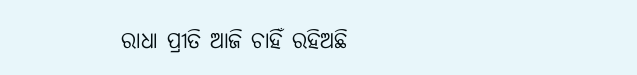ରାଧା ପ୍ରୀତି ଆଜି ଚାହିଁ ରହିଅଛି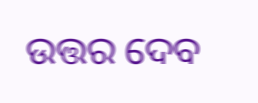ଉତ୍ତର ଦେବ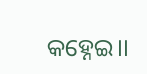କହ୍ନେଇ।।